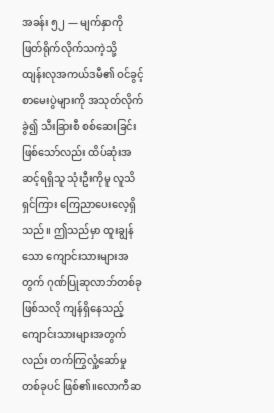အခန်း ၅၂ — မျက်နှာကို ဖြတ်ရိုက်လိုက်သကဲ့သို့
ထျန်းလုအကယ်ဒမီ၏ ဝင်ခွင့်စာမေးပွဲများကို အသုတ်လိုက်ခွဲ၍ သီးခြားစီ စစ်ဆေးခြင်းဖြစ်သော်လည်း ထိပ်ဆုံးအဆင့်ရရှိသူ သုံးဦးကိုမူ လူသိရှင်ကြား ကြေညာပေးလေ့ရှိသည်။ ဤသည်မှာ ထူးချွန်သော ကျောင်းသားများအတွက် ဂုဏ်ပြုဆုလာဘ်တစ်ခု ဖြစ်သလို ကျန်ရှိနေသည့် ကျောင်းသားများအတွက်လည်း တက်ကြွလှုံ့ဆော်မှု တစ်ခုပင် ဖြစ်၏။လောကီဆ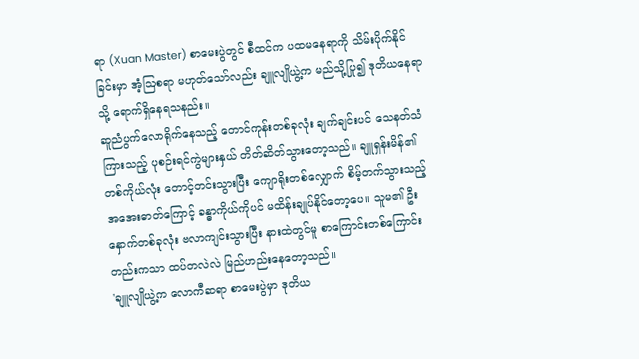ရာ (Xuan Master) စာမေးပွဲတွင် စီထင်က ပထမနေရာကို သိမ်းပိုက်နိုင်ခြင်းမှာ အံ့ဩစရာ မဟုတ်သော်လည်း ချူလျိုယွဲ့က မည်သို့ပြု၍ ဒုတိယနေရာသို့ ရောက်ရှိနေရသနည်း။
ဆူညံပွက်လောရိုက်နေသည့် တောင်ကုန်းတစ်ခုလုံး ချက်ချင်းပင် သေနတ်သံကြားသည့် ပုစဉ်းရင်ကွဲများနှယ် တိတ်ဆိတ်သွားတော့သည်။ ချူရှန်းမိန်၏ တစ်ကိုယ်လုံး တောင့်တင်းသွားပြီး ကျောရိုးတစ်လျှောက် စိမ့်တက်သွားသည့် အအေးဓာတ်ကြောင့် ခန္ဓာကိုယ်ကိုပင် မထိန်းချုပ်နိုင်တော့ပေ။ သူမ၏ ဦးနှောက်တစ်ခုလုံး ဗလာကျင်းသွားပြီး နားထဲတွင်မူ စာကြောင်းတစ်ကြောင်းတည်းကသာ ထပ်တလဲလဲ မြည်ဟည်းနေတော့သည်။
'ချူလျိုယွဲ့က လောကီဆရာ စာမေးပွဲမှာ ဒုတိယ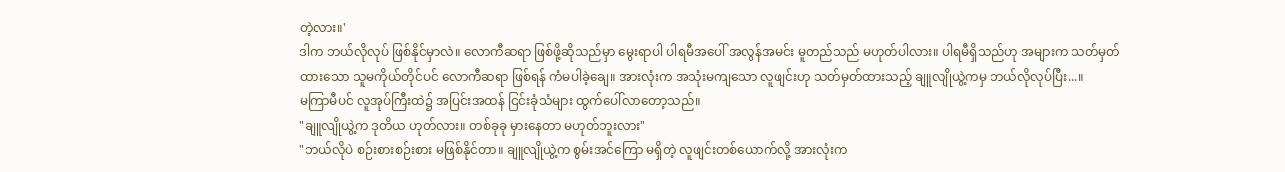တဲ့လား။'
ဒါက ဘယ်လိုလုပ် ဖြစ်နိုင်မှာလဲ။ လောကီဆရာ ဖြစ်ဖို့ဆိုသည်မှာ မွေးရာပါ ပါရမီအပေါ် အလွန်အမင်း မူတည်သည် မဟုတ်ပါလား။ ပါရမီရှိသည်ဟု အများက သတ်မှတ်ထားသော သူမကိုယ်တိုင်ပင် လောကီဆရာ ဖြစ်ရန် ကံမပါခဲ့ချေ။ အားလုံးက အသုံးမကျသော လူဖျင်းဟု သတ်မှတ်ထားသည့် ချူလျိုယွဲ့ကမှ ဘယ်လိုလုပ်ပြီး...။
မကြာမီပင် လူအုပ်ကြီးထဲ၌ အပြင်းအထန် ငြင်းခုံသံများ ထွက်ပေါ်လာတော့သည်။
"ချူလျိုယွဲ့က ဒုတိယ ဟုတ်လား။ တစ်ခုခု မှားနေတာ မဟုတ်ဘူးလား"
"ဘယ်လိုပဲ စဉ်းစားစဉ်းစား မဖြစ်နိုင်တာ။ ချူလျိုယွဲ့က စွမ်းအင်ကြော မရှိတဲ့ လူဖျင်းတစ်ယောက်လို့ အားလုံးက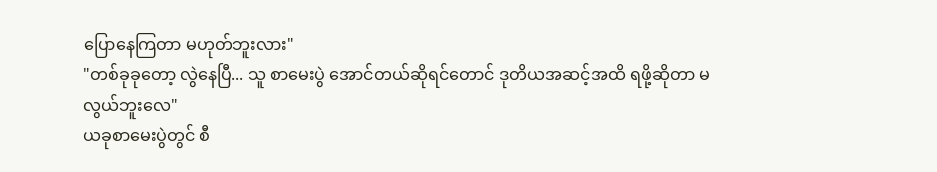ပြောနေကြတာ မဟုတ်ဘူးလား"
"တစ်ခုခုတော့ လွဲနေပြီ... သူ စာမေးပွဲ အောင်တယ်ဆိုရင်တောင် ဒုတိယအဆင့်အထိ ရဖို့ဆိုတာ မလွယ်ဘူးလေ"
ယခုစာမေးပွဲတွင် စီ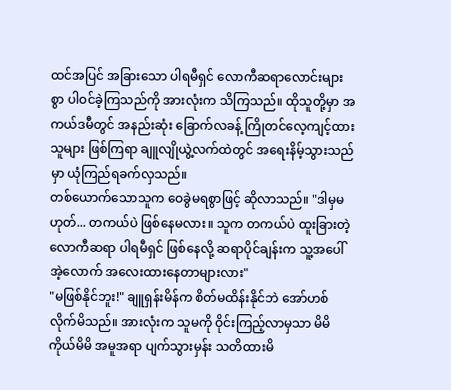ထင်အပြင် အခြားသော ပါရမီရှင် လောကီဆရာလောင်းများစွာ ပါဝင်ခဲ့ကြသည်ကို အားလုံးက သိကြသည်။ ထိုသူတို့မှာ အကယ်ဒမီတွင် အနည်းဆုံး ခြောက်လခန့် ကြိုတင်လေ့ကျင့်ထားသူများ ဖြစ်ကြရာ ချူလျိုယွဲ့လက်ထဲတွင် အရေးနိမ့်သွားသည်မှာ ယုံကြည်ရခက်လှသည်။
တစ်ယောက်သောသူက ဝေခွဲမရစွာဖြင့် ဆိုလာသည်။ "ဒါမှမဟုတ်... တကယ်ပဲ ဖြစ်နေမလား။ သူက တကယ်ပဲ ထူးခြားတဲ့ လောကီဆရာ ပါရမီရှင် ဖြစ်နေလို့ ဆရာပိုင်ချန်းက သူ့အပေါ် အဲ့လောက် အလေးထားနေတာများလား"
"မဖြစ်နိုင်ဘူး!" ချူရှန်းမိန်က စိတ်မထိန်းနိုင်ဘဲ အော်ဟစ်လိုက်မိသည်။ အားလုံးက သူမကို ဝိုင်းကြည့်လာမှသာ မိမိကိုယ်မိမိ အမူအရာ ပျက်သွားမှန်း သတိထားမိ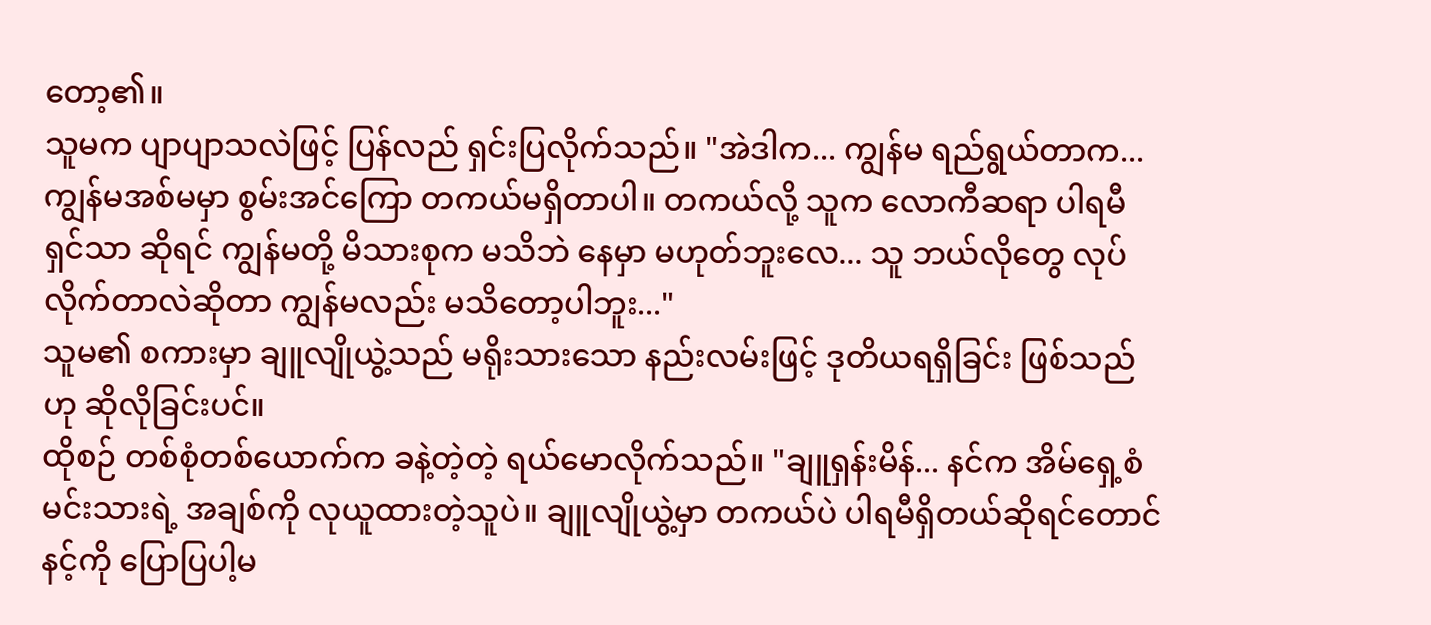တော့၏။
သူမက ပျာပျာသလဲဖြင့် ပြန်လည် ရှင်းပြလိုက်သည်။ "အဲဒါက... ကျွန်မ ရည်ရွယ်တာက... ကျွန်မအစ်မမှာ စွမ်းအင်ကြော တကယ်မရှိတာပါ။ တကယ်လို့ သူက လောကီဆရာ ပါရမီရှင်သာ ဆိုရင် ကျွန်မတို့ မိသားစုက မသိဘဲ နေမှာ မဟုတ်ဘူးလေ... သူ ဘယ်လိုတွေ လုပ်လိုက်တာလဲဆိုတာ ကျွန်မလည်း မသိတော့ပါဘူး..."
သူမ၏ စကားမှာ ချူလျိုယွဲ့သည် မရိုးသားသော နည်းလမ်းဖြင့် ဒုတိယရရှိခြင်း ဖြစ်သည်ဟု ဆိုလိုခြင်းပင်။
ထိုစဉ် တစ်စုံတစ်ယောက်က ခနဲ့တဲ့တဲ့ ရယ်မောလိုက်သည်။ "ချူရှန်းမိန်... နင်က အိမ်ရှေ့စံမင်းသားရဲ့ အချစ်ကို လုယူထားတဲ့သူပဲ။ ချူလျိုယွဲ့မှာ တကယ်ပဲ ပါရမီရှိတယ်ဆိုရင်တောင် နင့်ကို ပြောပြပါ့မ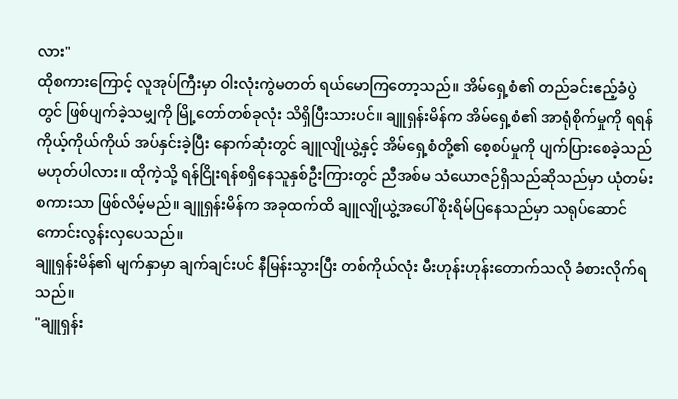လား"
ထိုစကားကြောင့် လူအုပ်ကြီးမှာ ဝါးလုံးကွဲမတတ် ရယ်မောကြတော့သည်။ အိမ်ရှေ့စံ၏ တည်ခင်းဧည့်ခံပွဲတွင် ဖြစ်ပျက်ခဲ့သမျှကို မြို့တော်တစ်ခုလုံး သိရှိပြီးသားပင်။ ချူရှန်းမိန်က အိမ်ရှေ့စံ၏ အာရုံစိုက်မှုကို ရရန် ကိုယ့်ကိုယ်ကိုယ် အပ်နှင်းခဲ့ပြီး နောက်ဆုံးတွင် ချူလျိုယွဲ့နှင့် အိမ်ရှေ့စံတို့၏ စေ့စပ်မှုကို ပျက်ပြားစေခဲ့သည် မဟုတ်ပါလား။ ထိုကဲ့သို့ ရန်ငြိုးရန်စရှိနေသူနှစ်ဦးကြားတွင် ညီအစ်မ သံယောဇဉ်ရှိသည်ဆိုသည်မှာ ယုံတမ်းစကားသာ ဖြစ်လိမ့်မည်။ ချူရှန်းမိန်က အခုထက်ထိ ချူလျိုယွဲ့အပေါ် စိုးရိမ်ပြနေသည်မှာ သရုပ်ဆောင် ကောင်းလွန်းလှပေသည်။
ချူရှန်းမိန်၏ မျက်နှာမှာ ချက်ချင်းပင် နီမြန်းသွားပြီး တစ်ကိုယ်လုံး မီးဟုန်းဟုန်းတောက်သလို ခံစားလိုက်ရသည်။
"ချူရှန်း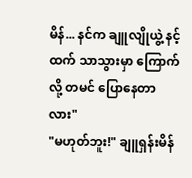မိန်... နင်က ချူလျိုယွဲ့ နင့်ထက် သာသွားမှာ ကြောက်လို့ တမင် ပြောနေတာလား"
"မဟုတ်ဘူး!" ချူရှန်းမိန်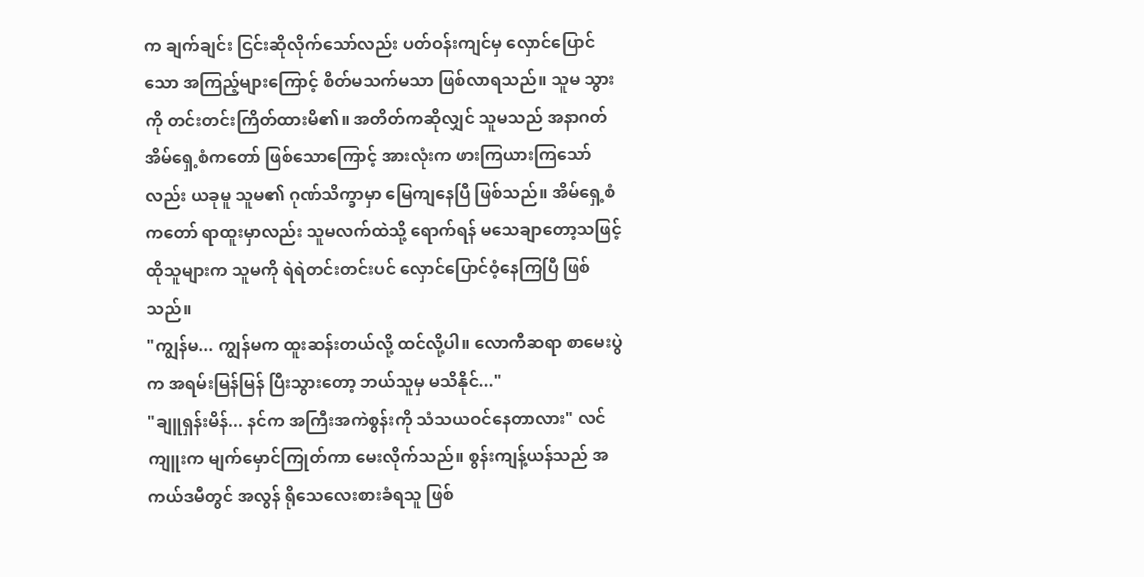က ချက်ချင်း ငြင်းဆိုလိုက်သော်လည်း ပတ်ဝန်းကျင်မှ လှောင်ပြောင်သော အကြည့်များကြောင့် စိတ်မသက်မသာ ဖြစ်လာရသည်။ သူမ သွားကို တင်းတင်းကြိတ်ထားမိ၏။ အတိတ်ကဆိုလျှင် သူမသည် အနာဂတ် အိမ်ရှေ့စံကတော် ဖြစ်သောကြောင့် အားလုံးက ဖားကြယားကြသော်လည်း ယခုမူ သူမ၏ ဂုဏ်သိက္ခာမှာ မြေကျနေပြီ ဖြစ်သည်။ အိမ်ရှေ့စံကတော် ရာထူးမှာလည်း သူမလက်ထဲသို့ ရောက်ရန် မသေချာတော့သဖြင့် ထိုသူများက သူမကို ရဲရဲတင်းတင်းပင် လှောင်ပြောင်ဝံ့နေကြပြီ ဖြစ်သည်။
"ကျွန်မ... ကျွန်မက ထူးဆန်းတယ်လို့ ထင်လို့ပါ။ လောကီဆရာ စာမေးပွဲက အရမ်းမြန်မြန် ပြီးသွားတော့ ဘယ်သူမှ မသိနိုင်..."
"ချူရှန်းမိန်... နင်က အကြီးအကဲစွန်းကို သံသယဝင်နေတာလား" လင်ကျူးက မျက်မှောင်ကြုတ်ကာ မေးလိုက်သည်။ စွန်းကျန့်ယန်သည် အကယ်ဒမီတွင် အလွန် ရိုသေလေးစားခံရသူ ဖြစ်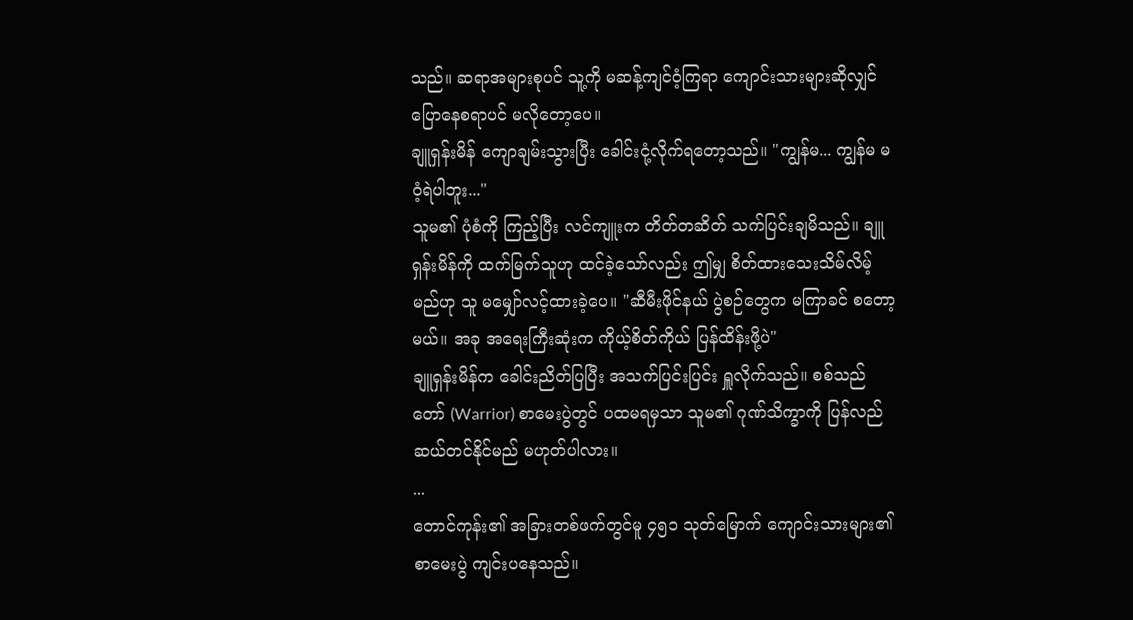သည်။ ဆရာအများစုပင် သူ့ကို မဆန့်ကျင်ဝံ့ကြရာ ကျောင်းသားများဆိုလျှင် ပြောနေစရာပင် မလိုတော့ပေ။
ချူရှန်းမိန် ကျောချမ်းသွားပြီး ခေါင်းငုံ့လိုက်ရတော့သည်။ "ကျွန်မ... ကျွန်မ မဝံ့ရဲပါဘူး..."
သူမ၏ ပုံစံကို ကြည့်ပြီး လင်ကျူးက တိတ်တဆိတ် သက်ပြင်းချမိသည်။ ချူရှန်းမိန်ကို ထက်မြက်သူဟု ထင်ခဲ့သော်လည်း ဤမျှ စိတ်ထားသေးသိမ်လိမ့်မည်ဟု သူ မမျှော်လင့်ထားခဲ့ပေ။ "ဆီမီးဖိုင်နယ် ပွဲစဉ်တွေက မကြာခင် စတော့မယ်။ အခု အရေးကြီးဆုံးက ကိုယ့်စိတ်ကိုယ် ပြန်ထိန်းဖို့ပဲ"
ချူရှန်းမိန်က ခေါင်းညိတ်ပြပြီး အသက်ပြင်းပြင်း ရှူလိုက်သည်။ စစ်သည်တော် (Warrior) စာမေးပွဲတွင် ပထမရမှသာ သူမ၏ ဂုဏ်သိက္ခာကို ပြန်လည် ဆယ်တင်နိုင်မည် မဟုတ်ပါလား။
...
တောင်ကုန်း၏ အခြားတစ်ဖက်တွင်မူ ၄၅၁ သုတ်မြောက် ကျောင်းသားများ၏ စာမေးပွဲ ကျင်းပနေသည်။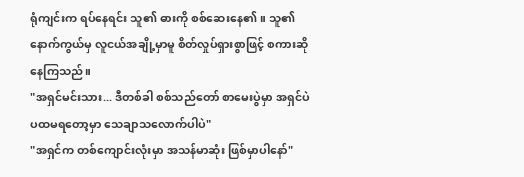ရုံကျင်းက ရပ်နေရင်း သူ၏ ဓားကို စစ်ဆေးနေ၏။ သူ၏ နောက်ကွယ်မှ လူငယ်အချို့မှာမူ စိတ်လှုပ်ရှားစွာဖြင့် စကားဆိုနေကြသည်။
"အရှင်မင်းသား... ဒီတစ်ခါ စစ်သည်တော် စာမေးပွဲမှာ အရှင်ပဲ ပထမရတော့မှာ သေချာသလောက်ပါပဲ"
"အရှင်က တစ်ကျောင်းလုံးမှာ အသန်မာဆုံး ဖြစ်မှာပါနော်"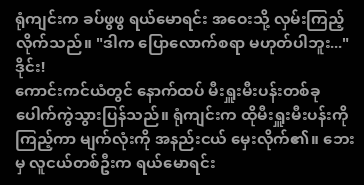ရုံကျင်းက ခပ်ဖွဖွ ရယ်မောရင်း အဝေးသို့ လှမ်းကြည့်လိုက်သည်။ "ဒါက ပြောလောက်စရာ မဟုတ်ပါဘူး..."
ဒိုင်း!
ကောင်းကင်ယံတွင် နောက်ထပ် မီးရှူးမီးပန်းတစ်ခု ပေါက်ကွဲသွားပြန်သည်။ ရုံကျင်းက ထိုမီးရှူးမီးပန်းကို ကြည့်ကာ မျက်လုံးကို အနည်းငယ် မှေးလိုက်၏။ ဘေးမှ လူငယ်တစ်ဦးက ရယ်မောရင်း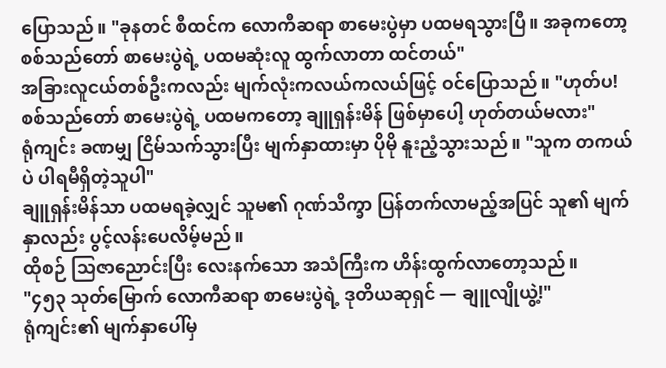ပြောသည်။ "ခုနတင် စီထင်က လောကီဆရာ စာမေးပွဲမှာ ပထမရသွားပြီ။ အခုကတော့ စစ်သည်တော် စာမေးပွဲရဲ့ ပထမဆုံးလူ ထွက်လာတာ ထင်တယ်"
အခြားလူငယ်တစ်ဦးကလည်း မျက်လုံးကလယ်ကလယ်ဖြင့် ဝင်ပြောသည်။ "ဟုတ်ပ! စစ်သည်တော် စာမေးပွဲရဲ့ ပထမကတော့ ချူရှန်းမိန် ဖြစ်မှာပေါ့ ဟုတ်တယ်မလား"
ရုံကျင်း ခဏမျှ ငြိမ်သက်သွားပြီး မျက်နှာထားမှာ ပိုမို နူးညံ့သွားသည်။ "သူက တကယ်ပဲ ပါရမီရှိတဲ့သူပါ"
ချူရှန်းမိန်သာ ပထမရခဲ့လျှင် သူမ၏ ဂုဏ်သိက္ခာ ပြန်တက်လာမည့်အပြင် သူ၏ မျက်နှာလည်း ပွင့်လန်းပေလိမ့်မည်။
ထိုစဉ် သြဇာညောင်းပြီး လေးနက်သော အသံကြီးက ဟိန်းထွက်လာတော့သည်။
"၄၅၃ သုတ်မြောက် လောကီဆရာ စာမေးပွဲရဲ့ ဒုတိယဆုရှင် — ချူလျိုယွဲ့!"
ရုံကျင်း၏ မျက်နှာပေါ်မှ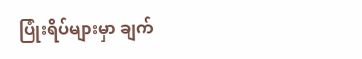ပြုံးရိပ်များမှာ ချက်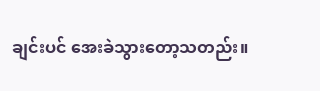ချင်းပင် အေးခဲသွားတော့သတည်း။